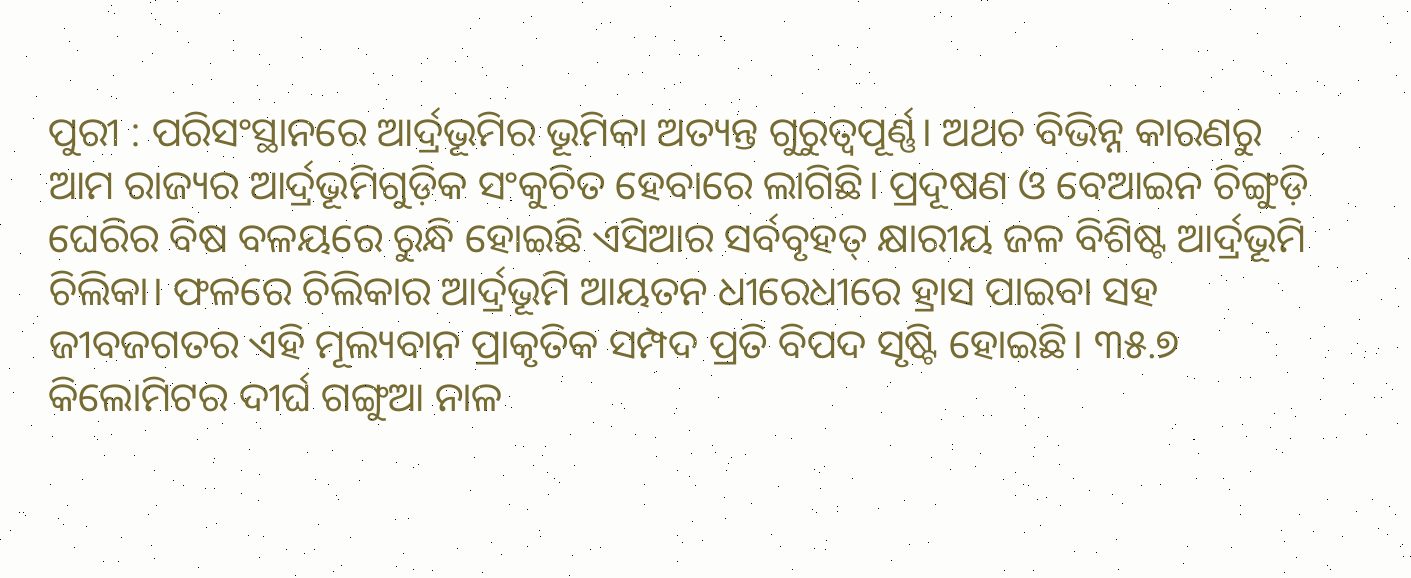ପୁରୀ : ପରିସଂସ୍ଥାନରେ ଆର୍ଦ୍ରଭୂମିର ଭୂମିକା ଅତ୍ୟନ୍ତ ଗୁରୁତ୍ବପୂର୍ଣ୍ଣ। ଅଥଚ ବିଭିନ୍ନ କାରଣରୁ ଆମ ରାଜ୍ୟର ଆର୍ଦ୍ରଭୂମିଗୁଡ଼ିକ ସଂକୁଚିତ ହେବାରେ ଲାଗିଛି। ପ୍ରଦୂଷଣ ଓ ବେଆଇନ ଚିଙ୍ଗୁଡ଼ି ଘେରିର ବିଷ ବଳୟରେ ରୁନ୍ଧି ହୋଇଛି ଏସିଆର ସର୍ବବୃହତ୍ କ୍ଷାରୀୟ ଜଳ ବିଶିଷ୍ଟ ଆର୍ଦ୍ରଭୂମି ଚିଲିକା। ଫଳରେ ଚିଲିକାର ଆର୍ଦ୍ରଭୂମି ଆୟତନ ଧୀରେଧୀରେ ହ୍ରାସ ପାଇବା ସହ ଜୀବଜଗତର ଏହି ମୂଲ୍ୟବାନ ପ୍ରାକୃତିକ ସମ୍ପଦ ପ୍ରତି ବିପଦ ସୃଷ୍ଟି ହୋଇଛି। ୩୫.୭ କିଲୋମିଟର ଦୀର୍ଘ ଗଙ୍ଗୁଆ ନାଳ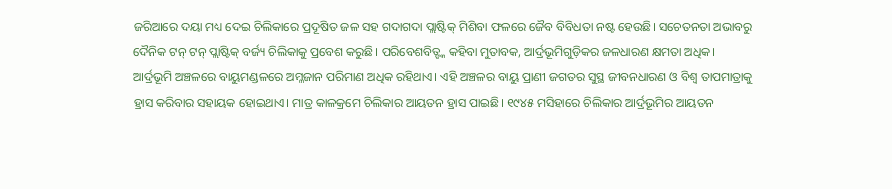ଜରିଆରେ ଦୟା ମଧ୍ୟ ଦେଇ ଚିଲିକାରେ ପ୍ରଦୂଷିତ ଜଳ ସହ ଗଦାଗଦା ପ୍ଲାଷ୍ଟିକ୍ ମିଶିବା ଫଳରେ ଜୈବ ବିବିଧତା ନଷ୍ଟ ହେଉଛି। ସଚେତନତା ଅଭାବରୁ ଦୈନିକ ଟନ୍ ଟନ୍ ପ୍ଲାଷ୍ଟିକ୍ ବର୍ଜ୍ୟ ଚିଲିକାକୁ ପ୍ରବେଶ କରୁଛି। ପରିବେଶବିତ୍ଙ୍କ କହିବା ମୁତାବକ, ଆର୍ଦ୍ରଭୂମିଗୁଡ଼ିକର ଜଳଧାରଣ କ୍ଷମତା ଅଧିକ।
ଆର୍ଦ୍ରଭୂମି ଅଞ୍ଚଳରେ ବାୟୁମଣ୍ଡଳରେ ଅମ୍ଳଜାନ ପରିମାଣ ଅଧିକ ରହିଥାଏ। ଏହି ଅଞ୍ଚଳର ବାୟୁ ପ୍ରାଣୀ ଜଗତର ସୁସ୍ଥ ଜୀବନଧାରଣ ଓ ବିଶ୍ବ ତାପମାତ୍ରାକୁ ହ୍ରାସ କରିବାର ସହାୟକ ହୋଇଥାଏ। ମାତ୍ର କାଳକ୍ରମେ ଚିଲିକାର ଆୟତନ ହ୍ରାସ ପାଇଛି। ୧୯୪୫ ମସିହାରେ ଚିଲିକାର ଆର୍ଦ୍ରଭୂମିର ଆୟତନ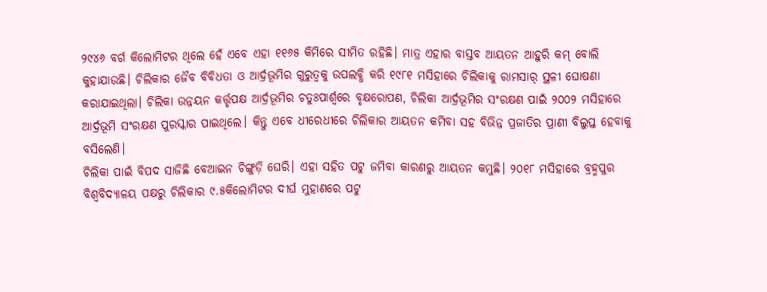୨୯୪୬ ବର୍ଗ କିଲୋମିଟର ଥିଲେ ହେଁ ଏବେ ଏହା ୧୧୬୫ କିମିରେ ସୀମିତ ରହିଛି। ମାତ୍ର ଏହାର ବାସ୍ତବ ଆୟତନ ଆହୁରି କମ୍ ବୋଲି କୁହାଯାଉଛି। ଚିଲିକାର ଜୈବ ବିବିଧତା ଓ ଆର୍ଦ୍ରଭୂମିର ଗୁରୁତ୍ବକୁ ଉପଲବ୍ଧି କରି ୧୯୮୧ ମସିହାରେ ଚିଲିକାକୁ ରାମସାର୍ ସ୍ଥଳୀ ଘୋଷଣା କରାଯାଇଥିଲା। ଚିଲିକା ଉନ୍ନୟନ କର୍ତ୍ତୃପକ୍ଷ ଆର୍ଦ୍ରଭୂମିର ଚତୁଃପାର୍ଶ୍ବରେ ବୃକ୍ଷରୋପଣ, ଚିଲିକା ଆର୍ଦ୍ରଭୂମିର ସଂରକ୍ଷଣ ପାଇଁ ୨୦୦୨ ମସିହାରେ ଆର୍ଦ୍ରଭୂମି ସଂରକ୍ଷଣ ପୁରସ୍କାର ପାଇଥିଲେ। କିନ୍ତୁ ଏବେ ଧୀରେଧୀରେ ଚିଲିକାର ଆୟତନ କମିବା ସହ ବିଭିନ୍ନ ପ୍ରଜାତିର ପ୍ରାଣୀ ବିଲୁପ୍ତ ହେବାକୁ ବସିଲେଣି।
ଚିଲିକା ପାଇଁ ବିପଦ ସାଜିଛି ବେଆଇନ ଚିଙ୍ଗୁଡ଼ି ଘେରି। ଏହା ସହିତ ପଟୁ ଜମିବା କାରଣରୁ ଆୟତନ କମୁଛି। ୨୦୧୮ ମସିହାରେ ବ୍ରହ୍ମପୁର ବିଶ୍ବବିଦ୍ୟାଳୟ ପକ୍ଷରୁ ଚିଲିକାର ୯.୫କିଲୋମିଟର ଦୀର୍ଘ ମୁହାଣରେ ପଟୁ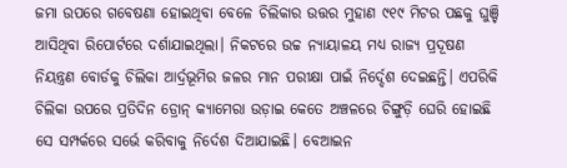ଜମା ଉପରେ ଗବେଷଣା ହୋଇଥିବା ବେଳେ ଚିଲିକାର ଉତ୍ତର ମୁହାଣ ୯୧୯ ମିଟର ପଛକୁ ଘୁଞ୍ଚି ଆସିଥିବା ରିପୋର୍ଟରେ ଦର୍ଶାଯାଇଥିଲା। ନିକଟରେ ଉଚ୍ଚ ନ୍ୟାୟାଳୟ ମଧ୍ୟ ରାଜ୍ୟ ପ୍ରଦୂଷଣ ନିୟନ୍ତ୍ରଣ ବୋର୍ଡକୁ ଚିଲିକା ଆର୍ଦ୍ରଭୂମିର ଜଳର ମାନ ପରୀକ୍ଷା ପାଇଁ ନିର୍ଦ୍ଦେଶ ଦେଇଛନ୍ତି। ଏପରିକି ଚିଲିକା ଉପରେ ପ୍ରତିଦିନ ଡ୍ରୋନ୍ କ୍ୟାମେରା ଉଡ଼ାଇ କେତେ ଅଞ୍ଚଳରେ ଚିଙ୍ଗୁଡ଼ି ଘେରି ହୋଇଛି ସେ ସମ୍ପର୍କରେ ସର୍ଭେ କରିବାକୁ ନିର୍ଦେଶ ଦିଆଯାଇଛି। ବେଆଇନ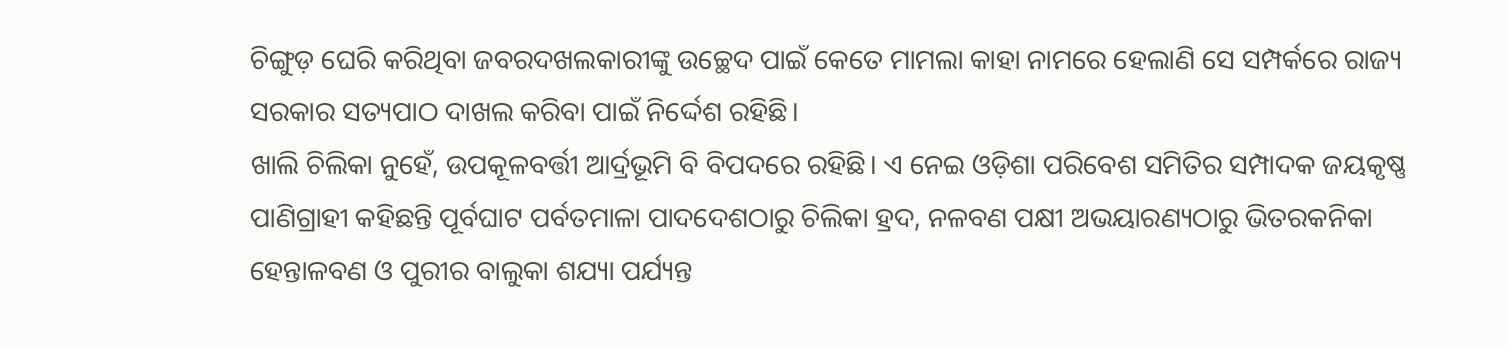ଚିଙ୍ଗୁଡ଼ ଘେରି କରିଥିବା ଜବରଦଖଲକାରୀଙ୍କୁ ଉଚ୍ଛେଦ ପାଇଁ କେତେ ମାମଲା କାହା ନାମରେ ହେଲାଣି ସେ ସମ୍ପର୍କରେ ରାଜ୍ୟ ସରକାର ସତ୍ୟପାଠ ଦାଖଲ କରିବା ପାଇଁ ନିର୍ଦ୍ଦେଶ ରହିଛି।
ଖାଲି ଚିଲିକା ନୁହେଁ, ଉପକୂଳବର୍ତ୍ତୀ ଆର୍ଦ୍ରଭୂମି ବି ବିପଦରେ ରହିଛି। ଏ ନେଇ ଓଡ଼ିଶା ପରିବେଶ ସମିତିର ସମ୍ପାଦକ ଜୟକୃଷ୍ଣ ପାଣିଗ୍ରାହୀ କହିଛନ୍ତି ପୂର୍ବଘାଟ ପର୍ବତମାଳା ପାଦଦେଶଠାରୁ ଚିଲିକା ହ୍ରଦ, ନଳବଣ ପକ୍ଷୀ ଅଭୟାରଣ୍ୟଠାରୁ ଭିତରକନିକା ହେନ୍ତାଳବଣ ଓ ପୁରୀର ବାଲୁକା ଶଯ୍ୟା ପର୍ଯ୍ୟନ୍ତ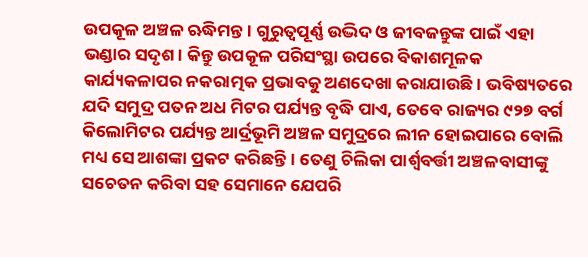ଉପକୂଳ ଅଞ୍ଚଳ ଋଦ୍ଧିମନ୍ତ। ଗୁରୁତ୍ବପୂର୍ଣ୍ଣ ଉଦ୍ଭିଦ ଓ ଜୀବଜନ୍ତୁଙ୍କ ପାଇଁ ଏହା ଭଣ୍ଡାର ସଦୃଶ। କିନ୍ତୁ ଉପକୂଳ ପରିସଂସ୍ଥା ଉପରେ ବିକାଶମୂଳକ କାର୍ଯ୍ୟକଳାପର ନକରାତ୍ମକ ପ୍ରଭାବକୁ ଅଣଦେଖା କରାଯାଉଛି। ଭବିଷ୍ୟତରେ ଯଦି ସମୁଦ୍ର ପତନ ଅଧ ମିଟର ପର୍ଯ୍ୟନ୍ତ ବୃଦ୍ଧି ପାଏ, ତେବେ ରାଜ୍ୟର ୯୨୭ ବର୍ଗ କିଲୋମିଟର ପର୍ଯ୍ୟନ୍ତ ଆର୍ଦ୍ରଭୂମି ଅଞ୍ଚଳ ସମୁଦ୍ରରେ ଲୀନ ହୋଇପାରେ ବୋଲି ମଧ୍ୟ ସେ ଆଶଙ୍କା ପ୍ରକଟ କରିଛନ୍ତି। ତେଣୁ ଚିଲିକା ପାର୍ଶ୍ବବର୍ତ୍ତୀ ଅଞ୍ଚଳବାସୀଙ୍କୁ ସଚେତନ କରିବା ସହ ସେମାନେ ଯେପରି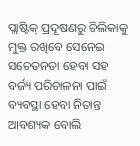ପ୍ଲାଷ୍ଟିକ୍ ପ୍ରଦୂଷଣରୁ ଚିଲିକାକୁ ମୁକ୍ତ ରଖିବେ ସେନେଇ ସଚେତନତା ହେବା ସହ ବର୍ଜ୍ୟ ପରିଚାଳନା ପାଇଁ ବ୍ୟବସ୍ଥା ହେବା ନିତାନ୍ତ ଆବଶ୍ୟକ ବୋଲି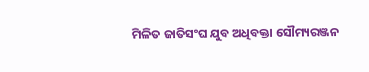ମିଳିତ ଜାତିସଂଘ ଯୁବ ଅଧିବକ୍ତା ସୌମ୍ୟରଞ୍ଜନ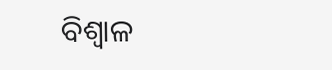ବିଶ୍ବାଳ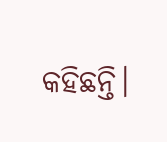କହିଛନ୍ତି।